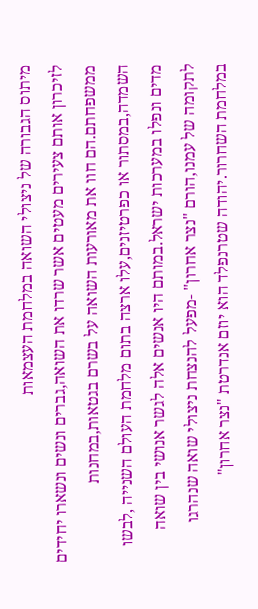מיתוס הגבורה של ניצולי השואה במלחמת העצמאות
לזיכרון אותם צעירים מעטים אשר שרדו את השואה,גברים ונשים ונשארו יחידים ממשפחתם.הם חוו את מאורעות השואה על בשרם בגטאות,במחנות השמדה,במסתור או כפרטיזנים,עלו ארצה בתום מלחמת העולם השנייה ,לבשו מדים ונפלו במערכות ישראל.במותם היו אנשים אלה לגשר אנושי בין שואה לתקומה של עמנו,הורם "נצר אחרון" -מפעל להנצחת ניצולי שואה שנהרגו במלחמת השחרור.יהודה שטרנפלד הוא יוזם אנדרטת "נצר אחרון"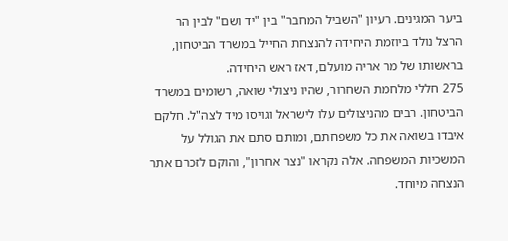ביער המגינים. רעיון "השביל המחבר" בין "יד ושם" לבין הר הרצל נולד ביוזמת היחידה להנצחת החייל במשרד הביטחון, בראשותו של מר אריה מועלם, דאז ראש היחידה.
275 חללי מלחמת השחרור, שהיו ניצולי שואה, רשומים במשרד הביטחון. רבים מהניצולים עלו לישראל וגויסו מיד לצה"ל. חלקם איבדו בשואה את כל משפחתם, ומותם סתם את הגולל על המשכיות המשפחה. אלה נקראו "נצר אחרון", והוקם לזכרם אתר הנצחה מיוחד.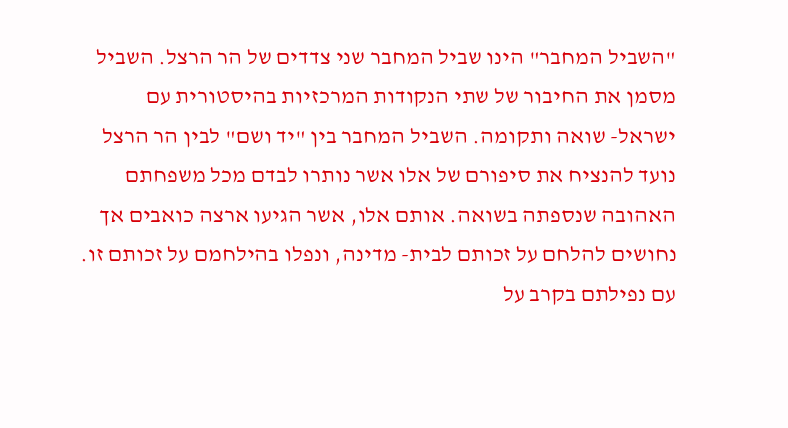"השביל המחבר" הינו שביל המחבר שני צדדים של הר הרצל. השביל מסמן את החיבור של שתי הנקודות המרכזיות בהיסטורית עם ישראל- שואה ותקומה. השביל המחבר בין "יד ושם" לבין הר הרצל נועד להנציח את סיפורם של אלו אשר נותרו לבדם מכל משפחתם האהובה שנספתה בשואה. אותם אלו, אשר הגיעו ארצה כואבים אך נחושים להלחם על זכותם לבית- מדינה, ונפלו בהילחמם על זכותם זו. עם נפילתם בקרב על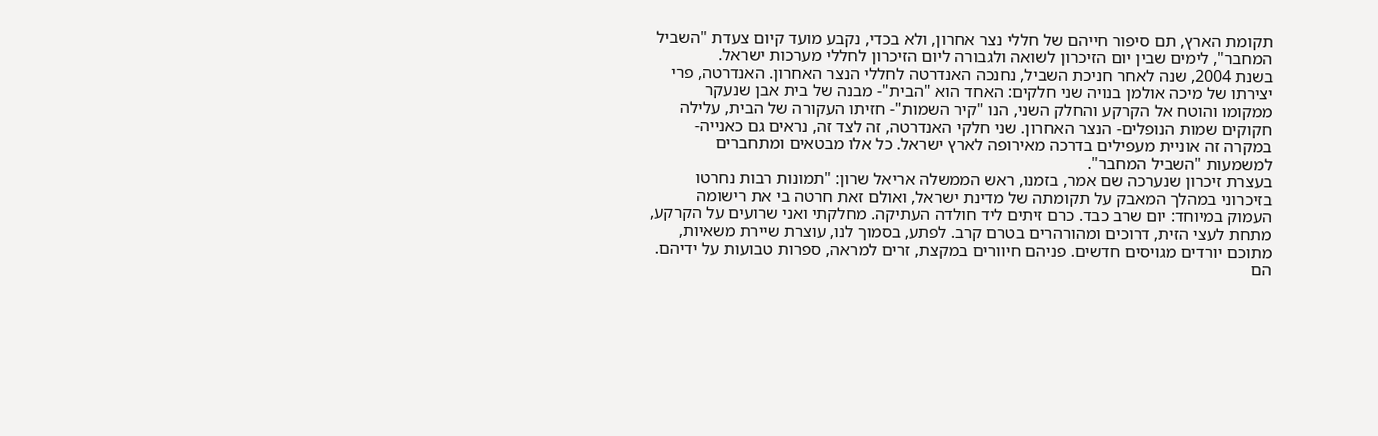תקומת הארץ, תם סיפור חייהם של חללי נצר אחרון, ולא בכדי, נקבע מועד קיום צעדת "השביל המחבר", לימים שבין יום הזיכרון לשואה ולגבורה ליום הזיכרון לחללי מערכות ישראל.
בשנת 2004, שנה לאחר חניכת השביל, נחנכה האנדרטה לחללי הנצר האחרון. האנדרטה, פרי יצירתו של מיכה אולמן בנויה שני חלקים: האחד הוא "הבית"- מבנה של בית אבן שנעקר ממקומו והוטח אל הקרקע והחלק השני, הנו "קיר השמות"- חזיתו העקורה של הבית, עלילה חקוקים שמות הנופלים- הנצר האחרון. שני חלקי האנדרטה, זה לצד זה, נראים גם כאנייה- במקרה זה אוניית מעפילים בדרכה מאירופה לארץ ישראל. כל אלו מבטאים ומתחברים למשמעות "השביל המחבר".
בעצרת זיכרון שנערכה שם אמר, בזמנו, ראש הממשלה אריאל שרון: "תמונות רבות נחרטו בזיכרוני במהלך המאבק על תקומתה של מדינת ישראל, ואולם זאת חרטה בי את רישומה העמוק במיוחד: יום שרב כבד. כרם זיתים ליד חולדה העתיקה. מחלקתי ואני שרועים על הקרקע, מתחת לעצי הזית, דרוכים ומהורהרים בטרם קרב. לפתע, בסמוך לנו, עוצרת שיירת משאיות, מתוכם יורדים מגויסים חדשים. פניהם חיוורים במקצת, זרים למראה, ספרות טבועות על ידיהם. הם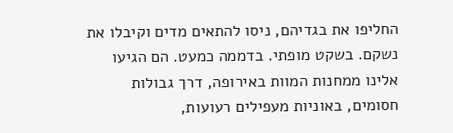החליפו את בגדיהם, ניסו להתאים מדים וקיבלו את נשקם. בשקט מופתי. בדממה כמעט. הם הגיעו אלינו ממחנות המוות באירופה, דרך גבולות חסומים, באוניות מעפילים רעועות,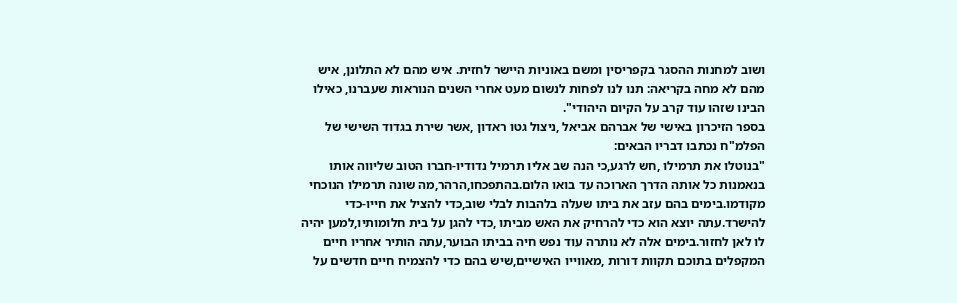ושוב למחנות ההסגר בקפריסין ומשם באוניות היישר לחזית. איש מהם לא התלונן, איש מהם לא מחה בקריאה: תנו לנו לפחות לנשום מעט אחרי השנים הנוראות שעברנו, כאילו הבינו שזהו עוד קרב על הקיום היהודי".
בספר הזיכרון באישי של אברהם אביאל ,ניצול גטו ראדון ,אשר שירת בגדוד השישי של הפלמ"ח נכתבו דבריו הבאים:
"בנוטלו את תרמילו ,חש לרגע,כי הנה שב אליו תרמיל נדודיו-חברו הטוב שליווה אותו בנאמנות כל אותה הדרך הארוכה עד בואו הלום.בהתפכחו,הרהר,מה שונה תרמילו הנוכחי מקודמו.בימים בהם עזב את ביתו שעלה בלהבות לבלי שוב,כדי להציל את חייו-כדי להישרד.עתה יוצא הוא כדי להרחיק את האש מביתו ,כדי להגן על בית חלומותיו,למען יהיה לו לאן לחזור.בימים אלה לא נותרה עוד נפש חיה בביתו הבוער,עתה הותיר אחריו חיים המקפלים בתוכם תקוות דורות ,מאווייו האישיים,שיש בהם כדי להצמיח חיים חדשים על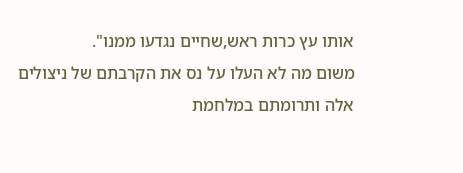אותו עץ כרות ראש,שחיים נגדעו ממנו".
משום מה לא העלו על נס את הקרבתם של ניצולים אלה ותרומתם במלחמת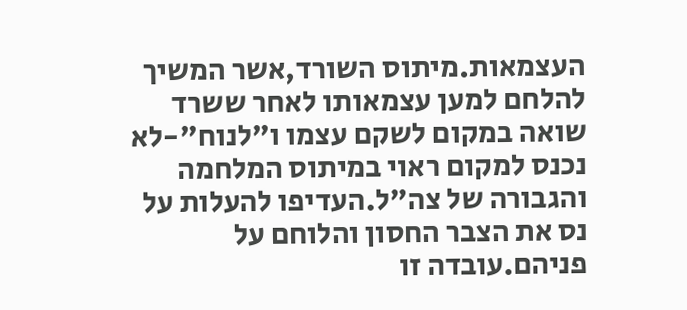העצמאות.מיתוס השורד,אשר המשיך להלחם למען עצמאותו לאחר ששרד שואה במקום לשקם עצמו ו"לנוח"-לא נכנס למקום ראוי במיתוס המלחמה והגבורה של צה"ל.העדיפו להעלות על נס את הצבר החסון והלוחם על פניהם.עובדה זו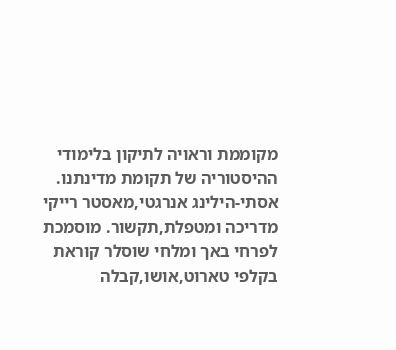מקוממת וראויה לתיקון בלימודי ההיסטוריה של תקומת מדינתנו.
אסתי-הילינג אנרגטי,מאסטר רייקי מדריכה ומטפלת,תקשור. מוסמכת לפרחי באך ומלחי שוסלר קוראת בקלפי טארוט,אושו,קבלה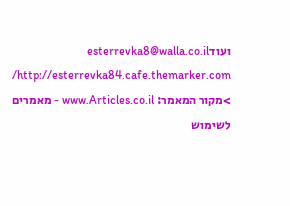ועודesterrevka8@walla.co.il http://esterrevka84.cafe.themarker.com/
>מקור המאמר: www.Articles.co.il - מאמרים לשימוש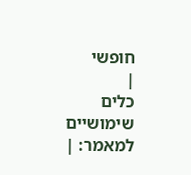חופשי
|
כלים שימושיים למאמר: |